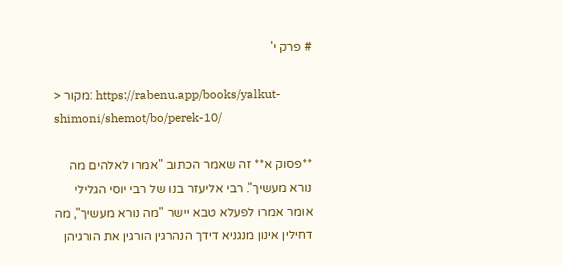# פרק י'

> מקור: https://rabenu.app/books/yalkut-shimoni/shemot/bo/perek-10/

**פסוק א** זה שאמר הכתוב "אמרו לאלהים מה נורא מעשיך". רבי אליעזר בנו של רבי יוסי הגלילי אומר אמרו לפעלא טבא יישר "מה נורא מעשיך", מה דחילין אינון מנגניא דידך הנהרגין הורגין את הורגיהן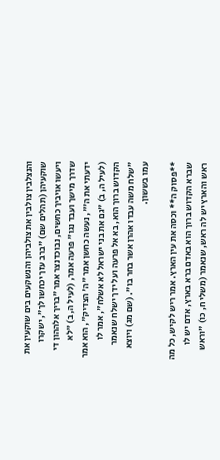והנצלבין צולבין את צולביהן והנשקעים בים שוקעין את שוקעיהן (תהלים שם) "ברב עזך יכחשו לך", ישקרו ויעשו אויביך כחשים, נבוכדנצר אמר "בריך אלההון די שדרך מישך ועבד נגו" פרעה אמר, (לעיל ה, ב) "לא ידעתי את ה'", נעשה כחשן אמר "ה' הצדיק", הוא אמר (לעיל ה, ב) "גם את בני ישראל לא אשלח", אמר לו הקדוש ברוך הוא, בא אל פרעה ועל ידך ישלח שנאמר "שלח משה עבדו אהרן אשר בחר בו". (שם מג) ויוצא עמו בששון.

**פסוק ה** וכסה את עין הארץ. אמר ריש לקיש, כל מה שברא הקדוש ברוך הוא באדם ברא בארץ, אדם יש לו ראש והארץ יש לה ראש, שנאמר (משלי ח, כו) "וראש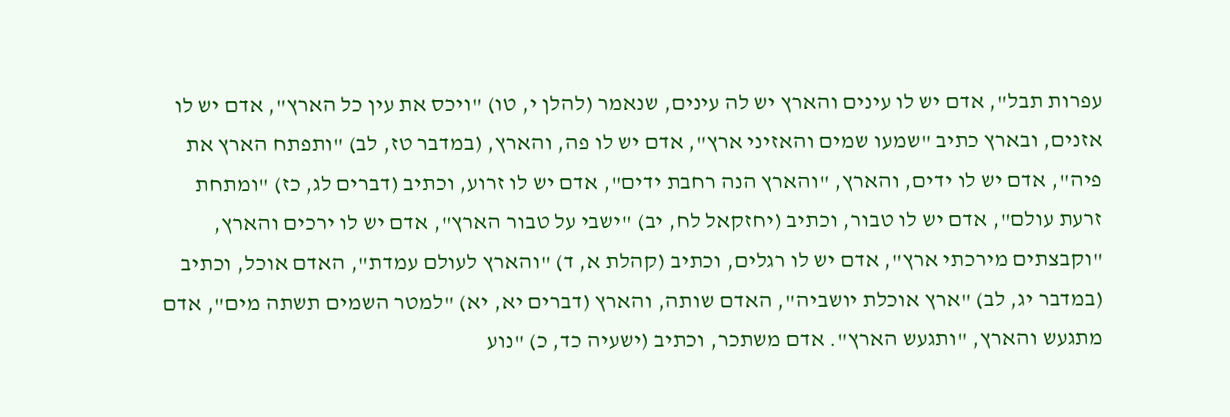עפרות תבל", אדם יש לו עינים והארץ יש לה עינים, שנאמר (להלן י, טו) "ויכס את עין כל הארץ", אדם יש לו אזנים, ובארץ כתיב "שמעו שמים והאזיני ארץ", אדם יש לו פה, והארץ, (במדבר טז, לב) "ותפתח הארץ את פיה", אדם יש לו ידים, והארץ, "והארץ הנה רחבת ידים", אדם יש לו זרוע, וכתיב (דברים לג, כז) "ומתחת זרעת עולם", אדם יש לו טבור, וכתיב (יחזקאל לח, יב) "ישבי על טבור הארץ", אדם יש לו ירכים והארץ, "וקבצתים מירכתי ארץ", אדם יש לו רגלים, וכתיב (קהלת א, ד) "והארץ לעולם עמדת", האדם אוכל, וכתיב (במדבר יג, לב) "ארץ אוכלת יושביה", האדם שותה, והארץ (דברים יא, יא) "למטר השמים תשתה מים", אדם מתגעש והארץ, "ותגעש הארץ". אדם משתכר, וכתיב (ישעיה כד, כ) "נוע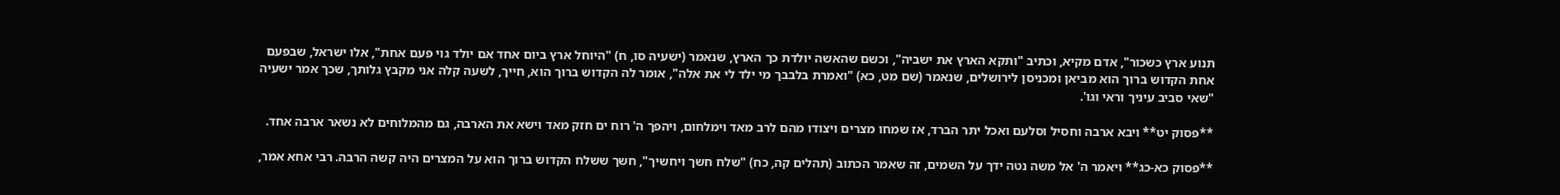תנוע ארץ כשכור", אדם מקיא, וכתיב "ותקא הארץ את ישביה", וכשם שהאשה יולדת כך הארץ, שנאמר (ישעיה סו, ח) "היוחל ארץ ביום אחד אם יולד גוי פעם אחת", אלו ישראל, שבפעם אחת הקדוש ברוך הוא מביאן ומכניסן לירושלים, שנאמר (שם מט, כא) "ואמרת בלבבך מי ילד לי את אלה", אומר לה הקדוש ברוך הוא, חייך, לשעה קלה אני מקבץ גלותך, שכך אמר ישעיה "שאי סביב עיניך וראי וגו'.

**פסוק יט** ויבא ארבה וחסיל וסלעם ואכל יתר הברד, אז שמחו מצרים ויצודו מהם לרב מאד וימלחום, ויהפך ה' רוח ים חזק מאד וישא את הארבה, גם מהמלוחים לא נשאר ארבה אחד.

**פסוק כא-כג** ויאמר ה' אל משה נטה ידך על השמים, זה שאמר הכתוב (תהלים קה, כח) "שלח חשך ויחשיך", חשך ששלח הקדוש ברוך הוא על המצרים היה קשה הרבה. רבי אחא אמר,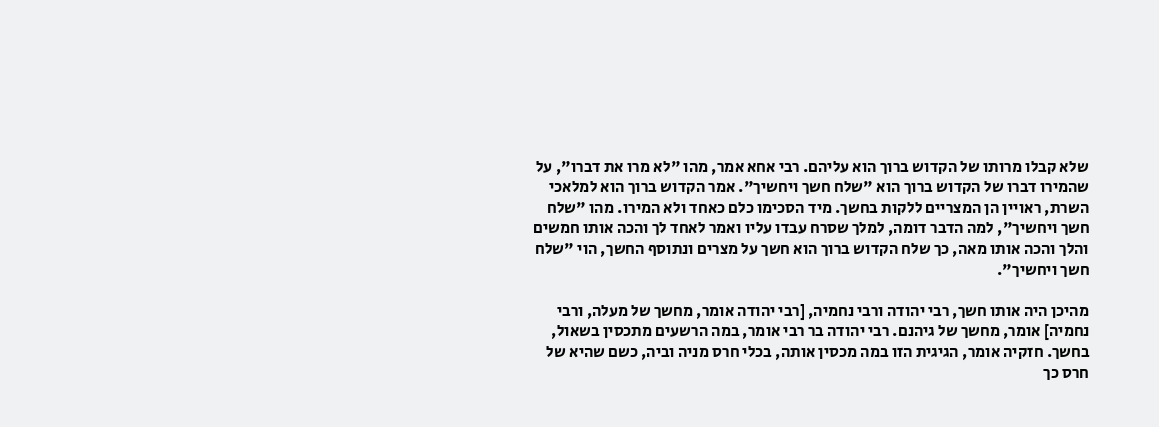שלא קבלו מרותו של הקדוש ברוך הוא עליהם. רבי אחא אמר, מהו "לא מרו את דברו", על שהמירו דברו של הקדוש ברוך הוא "שלח חשך ויחשיך". אמר הקדוש ברוך הוא למלאכי השרת, ראויין הן המצריים ללקות בחשך. מיד הסכימו כלם כאחד ולא המירו. מהו "שלח חשך ויחשיך", למה הדבר דומה, למלך שסרח עבדו עליו ואמר לאחד לך והכה אותו חמשים והלך והכה אותו מאה, כך שלח הקדוש ברוך הוא חשך על מצרים ונתוסף החשך, הוי "שלח חשך ויחשיך".

מהיכן היה אותו חשך, רבי יהודה ורבי נחמיה, [רבי יהודה אומר, מחשך של מעלה, ורבי נחמיה] אומר, מחשך של גיהנם. רבי יהודה בר רבי אומר, במה הרשעים מתכסין בשאול, בחשך. חזקיה אומר, הגיגית הזו במה מכסין אותה, בכלי חרס מניה וביה, כשם שהיא של חרס כך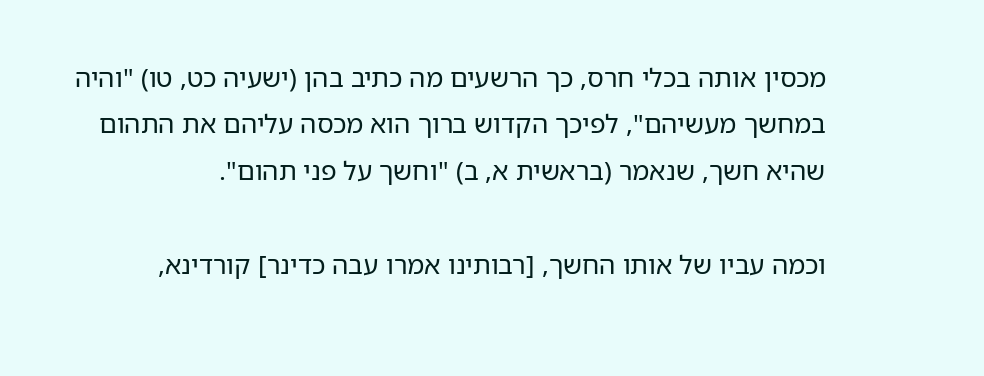מכסין אותה בכלי חרס, כך הרשעים מה כתיב בהן (ישעיה כט, טו) "והיה במחשך מעשיהם", לפיכך הקדוש ברוך הוא מכסה עליהם את התהום שהיא חשך, שנאמר (בראשית א, ב) "וחשך על פני תהום".

וכמה עביו של אותו החשך, [רבותינו אמרו עבה כדינר] קורדינא,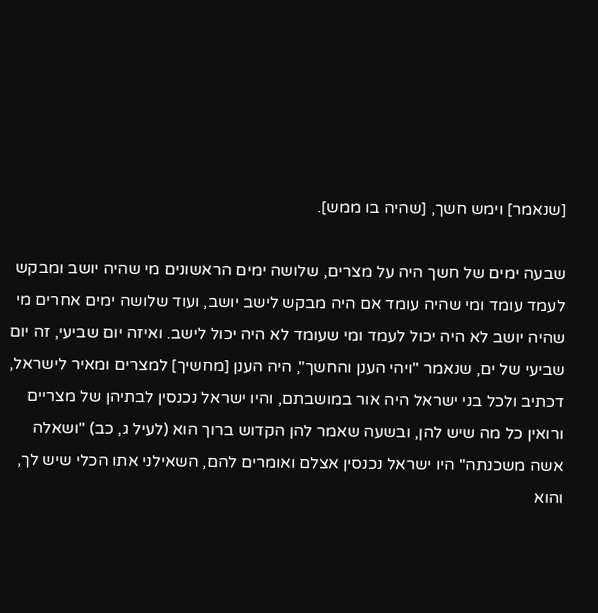[שנאמר] וימש חשך, [שהיה בו ממש].

שבעה ימים של חשך היה על מצרים, שלושה ימים הראשונים מי שהיה יושב ומבקש לעמד עומד ומי שהיה עומד אם היה מבקש לישב יושב, ועוד שלושה ימים אחרים מי שהיה יושב לא היה יכול לעמד ומי שעומד לא היה יכול לישב. ואיזה יום שביעי, זה יום שביעי של ים, שנאמר "ויהי הענן והחשך", היה הענן [מחשיך] למצרים ומאיר לישראל, דכתיב ולכל בני ישראל היה אור במושבתם, והיו ישראל נכנסין לבתיהן של מצריים ורואין כל מה שיש להן, ובשעה שאמר להן הקדוש ברוך הוא (לעיל ג, כב) "ושאלה אשה משכנתה" היו ישראל נכנסין אצלם ואומרים להם, השאילני אתו הכלי שיש לך, והוא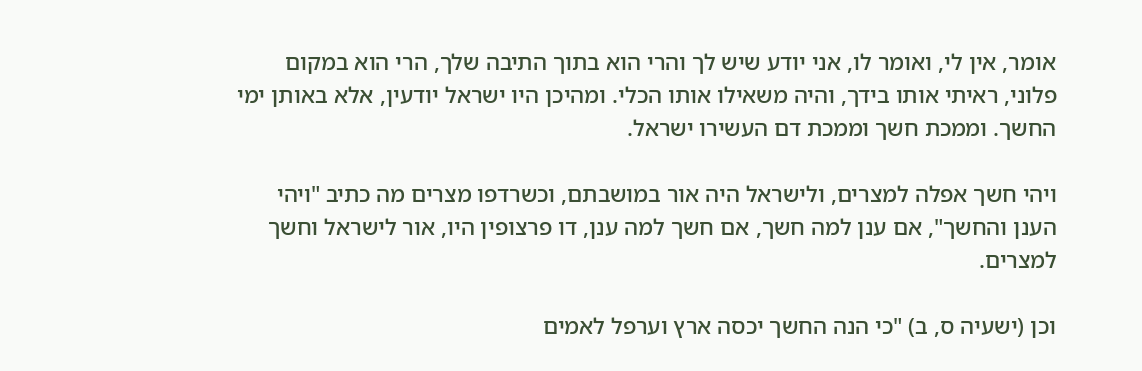אומר, אין לי, ואומר לו, אני יודע שיש לך והרי הוא בתוך התיבה שלך, הרי הוא במקום פלוני, ראיתי אותו בידך, והיה משאילו אותו הכלי. ומהיכן היו ישראל יודעין, אלא באותן ימי החשך. וממכת חשך וממכת דם העשירו ישראל.

ויהי חשך אפלה למצרים, ולישראל היה אור במושבתם, וכשרדפו מצרים מה כתיב "ויהי הענן והחשך", אם ענן למה חשך, אם חשך למה ענן, דו פרצופין היו, אור לישראל וחשך למצרים.

וכן (ישעיה ס, ב) "כי הנה החשך יכסה ארץ וערפל לאמים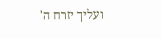ועליך יזרח ה'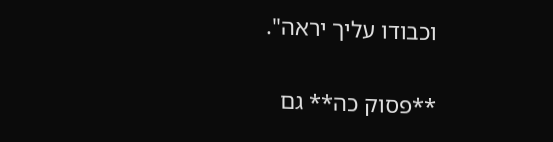וכבודו עליך יראה".

**פסוק כה** גם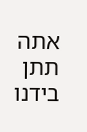אתה תתן בידנו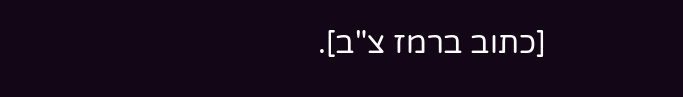[כתוב ברמז צ"ב].